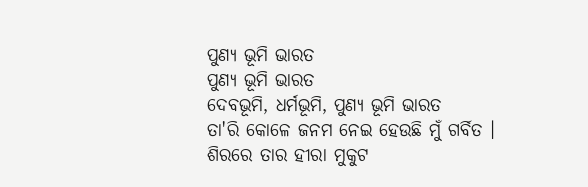ପୁଣ୍ୟ ଭୂମି ଭାରତ
ପୁଣ୍ୟ ଭୂମି ଭାରତ
ଦେବଭୂମି, ଧର୍ମଭୂମି, ପୁଣ୍ୟ ଭୂମି ଭାରତ
ତା'ରି କୋଳେ ଜନମ ନେଇ ହେଉଛି ମୁଁ ଗର୍ବିତ ।
ଶିରରେ ତାର ହୀରା ମୁକୁଟ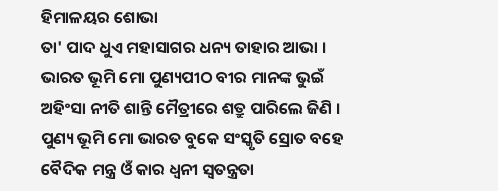ହିମାଳୟର ଶୋଭା
ତା' ପାଦ ଧୁଏ ମହାସାଗର ଧନ୍ୟ ତାହାର ଆଭା ।
ଭାରତ ଭୂମି ମୋ ପୁଣ୍ୟପୀଠ ବୀର ମାନଙ୍କ ଭୁଇଁ
ଅହିଂସା ନୀତି ଶାନ୍ତି ମୈତ୍ରୀରେ ଶତ୍ରୁ ପାରିଲେ ଜିଣି ।
ପୁଣ୍ୟ ଭୂମି ମୋ ଭାରତ ବୁକେ ସଂସ୍କୃତି ସ୍ରୋତ ବହେ
ବୈଦିକ ମନ୍ତ୍ର ଓଁ କାର ଧ୍ଵନୀ ସ୍ଵତନ୍ତ୍ରତା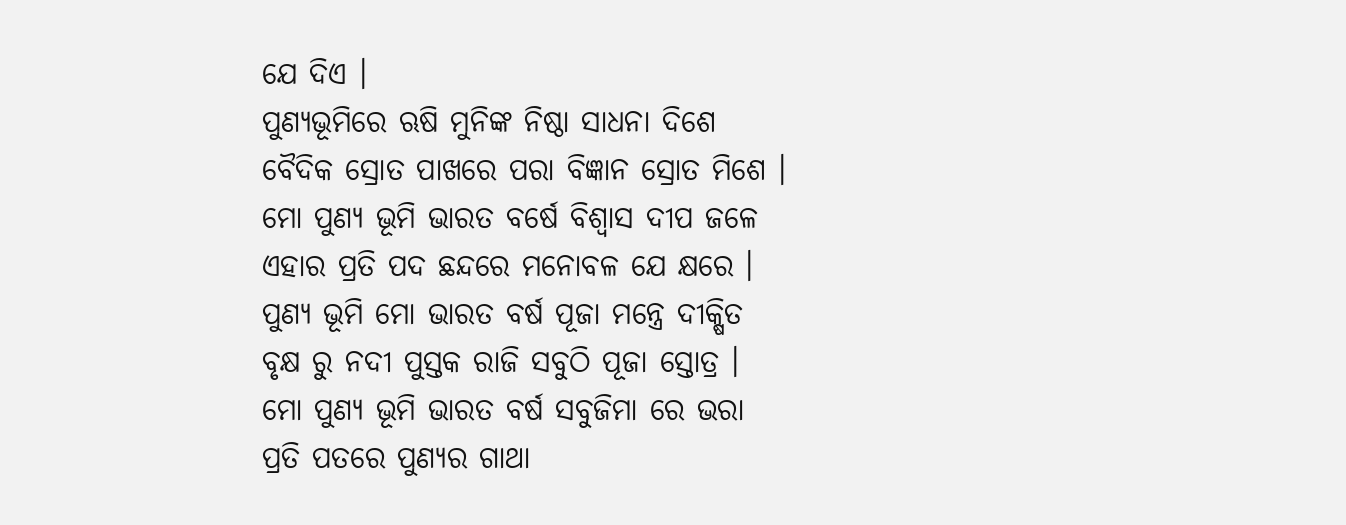ଯେ ଦିଏ ।
ପୁଣ୍ୟଭୂମିରେ ଋଷି ମୁନିଙ୍କ ନିଷ୍ଠା ସାଧନା ଦିଶେ
ବୈଦିକ ସ୍ରୋତ ପାଖରେ ପରା ବିଜ୍ଞାନ ସ୍ରୋତ ମିଶେ ।
ମୋ ପୁଣ୍ୟ ଭୂମି ଭାରତ ବର୍ଷେ ବିଶ୍ୱାସ ଦୀପ ଜଳେ
ଏହାର ପ୍ରତି ପଦ ଛନ୍ଦରେ ମନୋବଳ ଯେ କ୍ଷରେ ।
ପୁଣ୍ୟ ଭୂମି ମୋ ଭାରତ ବର୍ଷ ପୂଜା ମନ୍ତ୍ରେ ଦୀକ୍ଷିତ
ବୃକ୍ଷ ରୁ ନଦୀ ପୁସ୍ତକ ରାଜି ସବୁଠି ପୂଜା ସ୍ତୋତ୍ର ।
ମୋ ପୁଣ୍ୟ ଭୂମି ଭାରତ ବର୍ଷ ସବୁଜିମା ରେ ଭରା
ପ୍ରତି ପତରେ ପୁଣ୍ୟର ଗାଥା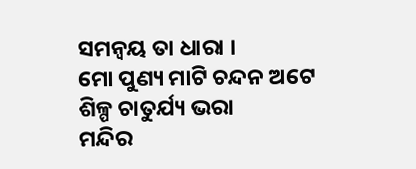ସମନ୍ୱୟ ତା ଧାରା ।
ମୋ ପୁଣ୍ୟ ମାଟି ଚନ୍ଦନ ଅଟେ ଶିଳ୍ପ ଚାତୁର୍ଯ୍ୟ ଭରା
ମନ୍ଦିର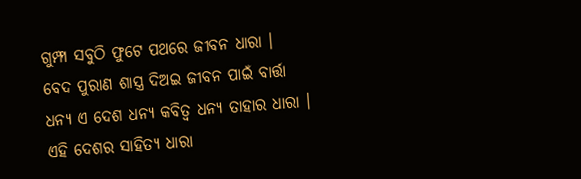ଗୁମ୍ଫା ସବୁଠି ଫୁଟେ ପଥରେ ଜୀବନ ଧାରା ।
ବେଦ ପୁରାଣ ଶାସ୍ତ୍ର ଦିଅଇ ଜୀବନ ପାଇଁ ବାର୍ତ୍ତା
ଧନ୍ୟ ଏ ଦେଶ ଧନ୍ୟ କବିତ୍ଵ ଧନ୍ୟ ତାହାର ଧାରା ।
ଏହି ଦେଶର ସାହିତ୍ୟ ଧାରା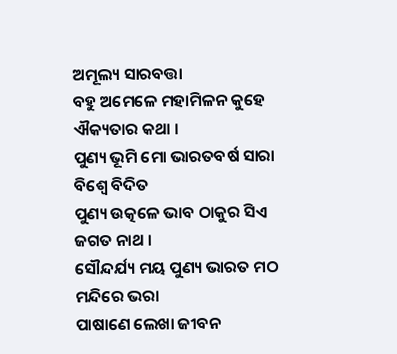ଅମୂଲ୍ୟ ସାରବତ୍ତା
ବହୁ ଅମେଳେ ମହାମିଳନ କୁହେ ଐକ୍ୟତାର କଥା ।
ପୁଣ୍ୟ ଭୂମି ମୋ ଭାରତବର୍ଷ ସାରା ବିଶ୍ଵେ ବିଦିତ
ପୁଣ୍ୟ ଉତ୍କଳେ ଭାବ ଠାକୁର ସିଏ ଜଗତ ନାଥ ।
ସୌନ୍ଦର୍ଯ୍ୟ ମୟ ପୁଣ୍ୟ ଭାରତ ମଠ ମନ୍ଦିରେ ଭରା
ପାଷାଣେ ଲେଖା ଜୀବନ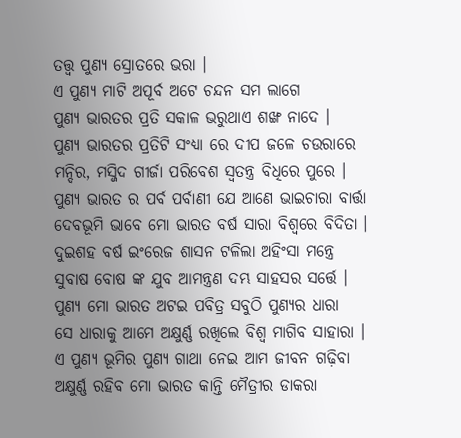ତତ୍ତ୍ଵ ପୁଣ୍ୟ ସ୍ରୋତରେ ଭରା ।
ଏ ପୁଣ୍ୟ ମାଟି ଅପୂର୍ବ ଅଟେ ଚନ୍ଦନ ସମ ଲାଗେ
ପୁଣ୍ୟ ଭାରତର ପ୍ରତି ସକାଳ ଭରୁଥାଏ ଶଙ୍ଖ ନାଦେ ।
ପୁଣ୍ୟ ଭାରତର ପ୍ରତିଟି ସଂଧ୍ୟା ରେ ଦୀପ ଜଳେ ଚଉରାରେ
ମନ୍ଦିର, ମସ୍ଜିଦ ଗୀର୍ଜା ପରିବେଶ ସ୍ଵତନ୍ତ୍ର ବିଧିରେ ପୁରେ ।
ପୁଣ୍ୟ ଭାରତ ର ପର୍ବ ପର୍ବାଣୀ ଯେ ଆଣେ ଭାଇଚାରା ବାର୍ତ୍ତା
ଦେବଭୂମି ଭାବେ ମୋ ଭାରତ ବର୍ଷ ସାରା ବିଶ୍ଵରେ ବିଦିତା ।
ଦୁଇଶହ ବର୍ଷ ଇଂରେଜ ଶାସନ ଟଳିଲା ଅହିଂସା ମନ୍ତ୍ରେ
ସୁବାଷ ବୋଷ ଙ୍କ ଯୁବ ଆମନ୍ତ୍ରଣ ଦମ୍ଭ ସାହସର ସର୍ତ୍ତେ ।
ପୁଣ୍ୟ ମୋ ଭାରତ ଅଟଇ ପବିତ୍ର ସବୁଠି ପୁଣ୍ୟର ଧାରା
ସେ ଧାରାକୁ ଆମେ ଅକ୍ଷୁର୍ଣ୍ଣ ରଖିଲେ ବିଶ୍ଵ ମାଗିବ ସାହାରା ।
ଏ ପୁଣ୍ୟ ଭୂମିର ପୁଣ୍ୟ ଗାଥା ନେଇ ଆମ ଜୀବନ ଗଢ଼ିବା
ଅକ୍ଷୁର୍ଣ୍ଣ ରହିବ ମୋ ଭାରତ କାନ୍ତି ମୈତ୍ରୀର ଡାକରା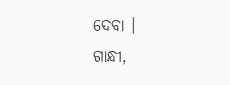ଦେବା ।
ଗାନ୍ଧୀ,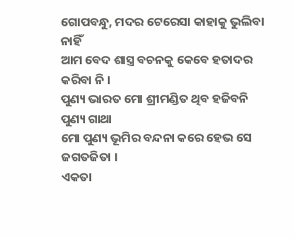ଗୋପବନ୍ଧୁ, ମଦର ଟେରେସା କାହାକୁ ଭୁଲିବା ନାହିଁ
ଆମ ବେଦ ଶାସ୍ତ୍ର ବଚନକୁ କେବେ ହତାଦର କରିବା ନି ।
ପୁଣ୍ୟ ଭାରତ ମୋ ଶ୍ରୀମଣ୍ଡିତ ଥିବ ହଜିବନି ପୁଣ୍ୟ ଗାଥା
ମୋ ପୁଣ୍ୟ ଭୂମିର ବନ୍ଦନା କରେ ହେଭ ସେ ଜଗତଜିତା ।
ଏକତା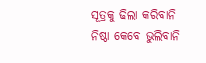ସୂତ୍ରକୁ ଢିଲା କରିବାନି ନିଷ୍ଠା କେବେ ଭୁଲିବାନି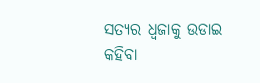ସତ୍ୟର ଧ୍ଵଜାକୁ ଉଡାଇ କହିବା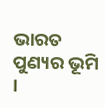ଭାରତ ପୁଣ୍ୟର ଭୂମି ।